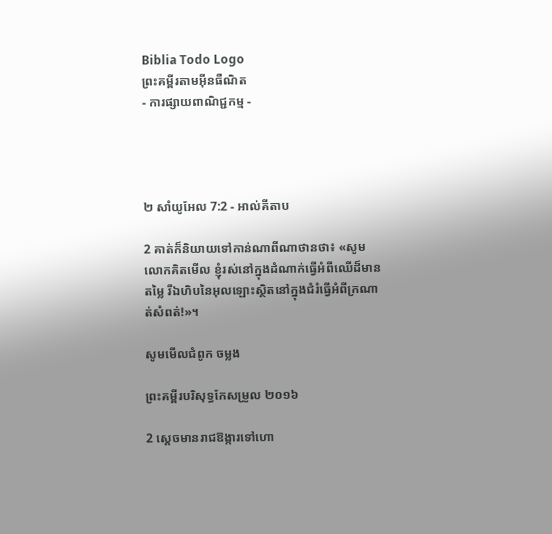Biblia Todo Logo
ព្រះគម្ពីរតាមអ៊ីនធឺណិត
- ការផ្សាយពាណិជ្ជកម្ម -




២ សាំ‌យូ‌អែល 7:2 - អាល់គីតាប

2 គាត់ក៏និយាយទៅកាន់ណាពីណាថានថា៖ «សូមលោកគិតមើល ខ្ញុំរស់នៅក្នុងដំណាក់ធ្វើអំពីឈើដ៏មានតម្លៃ រីឯហិបនៃអុលឡោះស្ថិតនៅក្នុងជំរំធ្វើអំពីក្រណាត់សំពត់!»។

សូមមើលជំពូក ចម្លង

ព្រះគម្ពីរបរិសុទ្ធកែសម្រួល ២០១៦

2 ស្ដេចមានរាជ‌ឱង្ការទៅហោ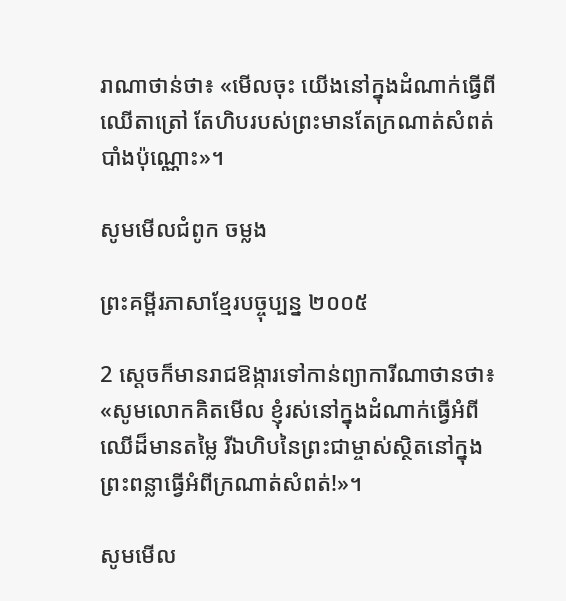រាណា‌ថាន់ថា៖ «មើលចុះ យើងនៅក្នុងដំណាក់ធ្វើពីឈើតា‌ត្រៅ តែហិបរបស់ព្រះមានតែក្រណាត់សំពត់បាំងប៉ុណ្ណោះ»។

សូមមើលជំពូក ចម្លង

ព្រះគម្ពីរភាសាខ្មែរបច្ចុប្បន្ន ២០០៥

2 ស្ដេចក៏មានរាជ‌ឱង្ការទៅកាន់ព្យាការីណាថានថា៖ «សូមលោកគិតមើល ខ្ញុំរស់នៅក្នុងដំណាក់ធ្វើអំពីឈើដ៏មានតម្លៃ រីឯហិបនៃព្រះ‌ជាម្ចាស់ស្ថិតនៅក្នុងព្រះ‌ពន្លាធ្វើអំពីក្រណាត់សំពត់!»។

សូមមើល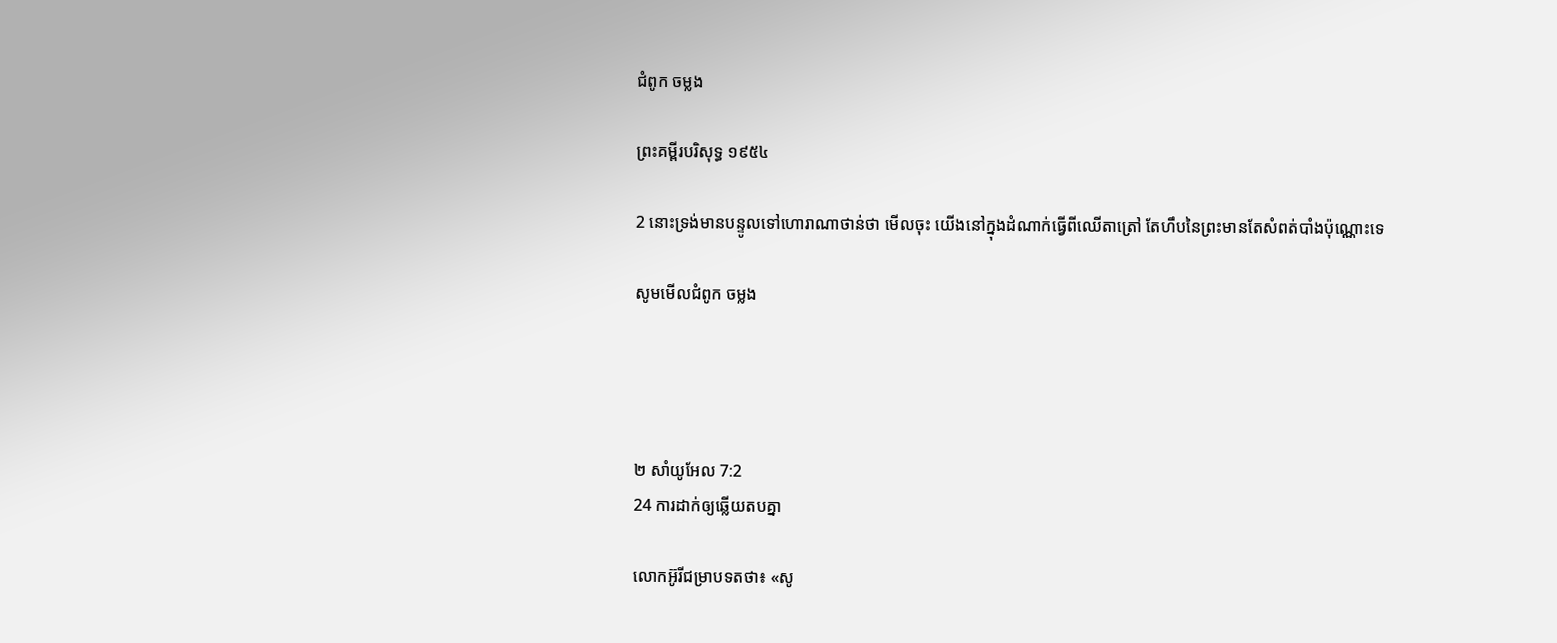ជំពូក ចម្លង

ព្រះគម្ពីរបរិសុទ្ធ ១៩៥៤

2 នោះទ្រង់មានបន្ទូលទៅហោរាណាថាន់ថា មើលចុះ យើងនៅក្នុងដំណាក់ធ្វើពីឈើតាត្រៅ តែហឹបនៃព្រះមានតែសំពត់បាំងប៉ុណ្ណោះទេ

សូមមើលជំពូក ចម្លង




២ សាំ‌យូ‌អែល 7:2
24 ការដាក់ឲ្យឆ្លើយតបគ្នា

លោកអ៊ូរីជម្រាបទតថា៖ «សូ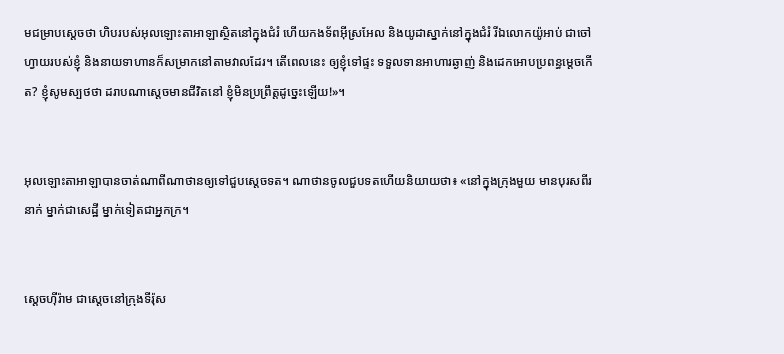មជម្រាបស្តេចថា ហិបរបស់អុលឡោះ‌តាអាឡាស្ថិតនៅក្នុងជំរំ ហើយកង‌ទ័ពអ៊ីស្រ‌អែល និងយូដាស្នាក់នៅក្នុងជំរំ រីឯលោកយ៉ូអាប់ ជាចៅហ្វាយរបស់ខ្ញុំ និងនាយទាហានក៏សម្រាកនៅតាមវាលដែរ។ តើពេលនេះ ឲ្យខ្ញុំទៅផ្ទះ ទទួលទានអាហារឆ្ងាញ់ និងដេកអោបប្រពន្ធម្តេចកើត? ខ្ញុំសូមស្បថថា ដរាបណាស្តេចមានជីវិតនៅ ខ្ញុំមិនប្រព្រឹត្តដូច្នេះឡើយ!»។


អុលឡោះ‌តាអាឡាបានចាត់ណាពីណាថានឲ្យទៅជួបស្តេចទត។ ណាថានចូលជួបទតហើយនិយាយថា៖ «នៅក្នុងក្រុងមួយ មានបុរសពីរនាក់ ម្នាក់ជាសេដ្ឋី ម្នាក់ទៀតជាអ្នកក្រ។


ស្តេចហ៊ី‌រ៉ាម ជាស្តេចនៅក្រុងទីរ៉ុស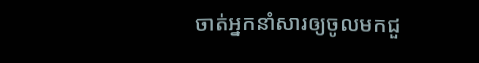ចាត់អ្នកនាំសារឲ្យចូលមកជួ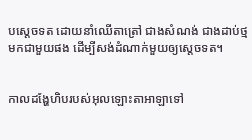បស្តេចទត ដោយនាំឈើតា‌ត្រៅ ជាងសំណង់ ជាងដាប់ថ្មមកជាមួយផង ដើម្បីសង់ដំណាក់មួយឲ្យស្តេចទត។


កាលដង្ហែហិបរបស់អុលឡោះ‌តាអាឡាទៅ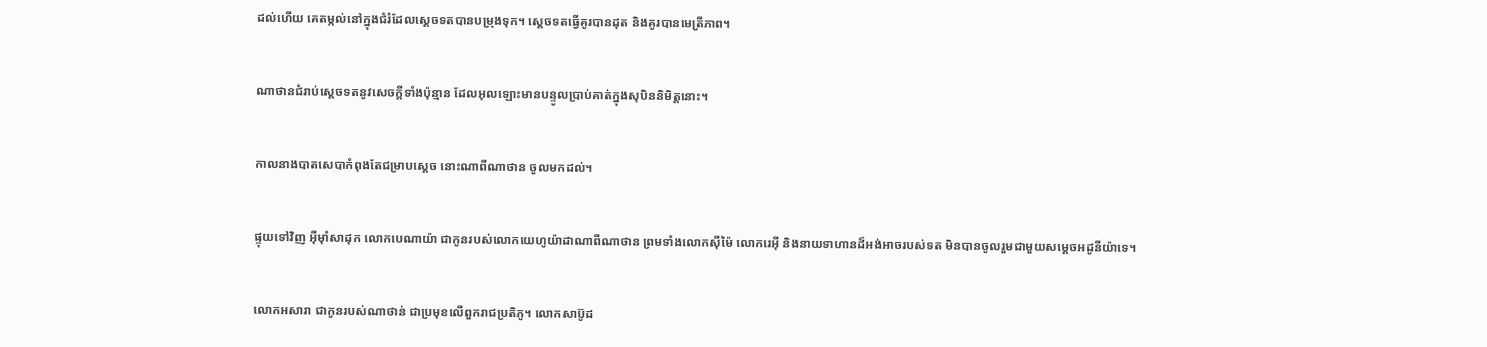ដល់ហើយ គេតម្កល់នៅក្នុងជំរំដែលស្តេចទតបានបម្រុងទុក។ ស្តេចទតធ្វើគូរបានដុត និងគូរបានមេត្រី‌ភាព។


ណាថានជំរាប់ស្តេចទតនូវសេចក្តីទាំងប៉ុន្មាន ដែលអុលឡោះមានបន្ទូលប្រាប់គាត់ក្នុងសុបិននិមិត្តនោះ។


កាលនាងបាត‌សេ‌បាកំពុងតែជម្រាបស្តេច នោះណាពីណាថាន ចូលមកដល់។


ផ្ទុយទៅវិញ អ៊ីមុាំសាដុក លោកបេណា‌យ៉ា ជាកូនរបស់លោកយេហូ‌យ៉ាដាណាពីណាថាន ព្រមទាំងលោកស៊ី‌ម៉ៃ លោករេអ៊ី និងនាយទាហានដ៏អង់‌អាចរបស់ទត មិនបានចូលរួមជាមួយសម្តេចអដូ‌នី‌យ៉ាទេ។


លោកអសារា ជាកូនរបស់ណាថាន់ ជាប្រមុខលើពួករាជប្រតិ‌ភូ។ លោកសាប៊ូដ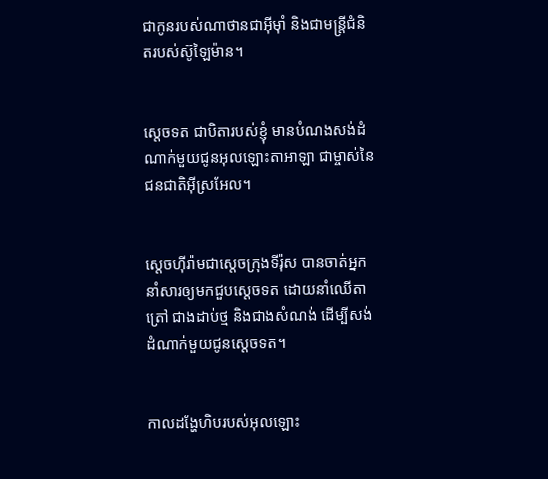ជាកូនរបស់ណាថានជាអ៊ីមុាំ និងជាមន្ត្រីជំនិតរបស់ស៊ូឡៃ‌ម៉ាន។


ស្តេចទត ជាបិតារបស់ខ្ញុំ មានបំណងសង់ដំណាក់មួយជូនអុលឡោះ‌តាអាឡា ជាម្ចាស់នៃជន‌ជាតិអ៊ីស្រ‌អែល។


ស្តេចហ៊ីរ៉ាមជាស្តេចក្រុងទីរ៉ុស បានចាត់អ្នកនាំសារឲ្យមកជួបស្តេចទត ដោយនាំឈើតាត្រៅ ជាងដាប់ថ្ម និងជាងសំណង់ ដើម្បីសង់ដំណាក់មួយជូនស្តេចទត។


កាលដង្ហែហិបរបស់អុលឡោះ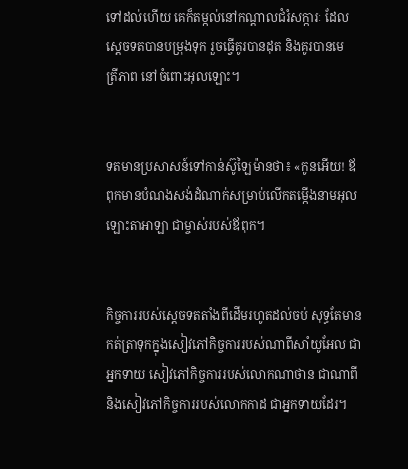ទៅដល់ហើយ គេក៏តម្កល់នៅកណ្តាលជំរំ‌សក្ការៈ ដែលស្តេចទតបានបម្រុងទុក រួចធ្វើគូរបានដុត និងគូរបានមេត្រី‌ភាព នៅចំពោះអុលឡោះ។


ទតមានប្រសាសន៍ទៅកាន់ស៊ូឡៃ‌ម៉ានថា៖ «កូនអើយ! ឪពុកមានបំណងសង់ដំណាក់សម្រាប់លើកតម្កើងនាមអុលឡោះ‌តាអាឡា ជាម្ចាស់របស់ឪពុក។


កិច្ចការរបស់ស្តេចទតតាំងពីដើមរហូតដល់ចប់ សុទ្ធតែមានកត់‌ត្រាទុកក្នុងសៀវភៅកិច្ចការរបស់ណាពីសាំយូ‌អែល ជាអ្នកទាយ សៀវភៅកិច្ចការរបស់លោកណា‌ថាន ជាណាពី និងសៀវភៅកិច្ចការរបស់លោកកាដ ជាអ្នកទាយដែរ។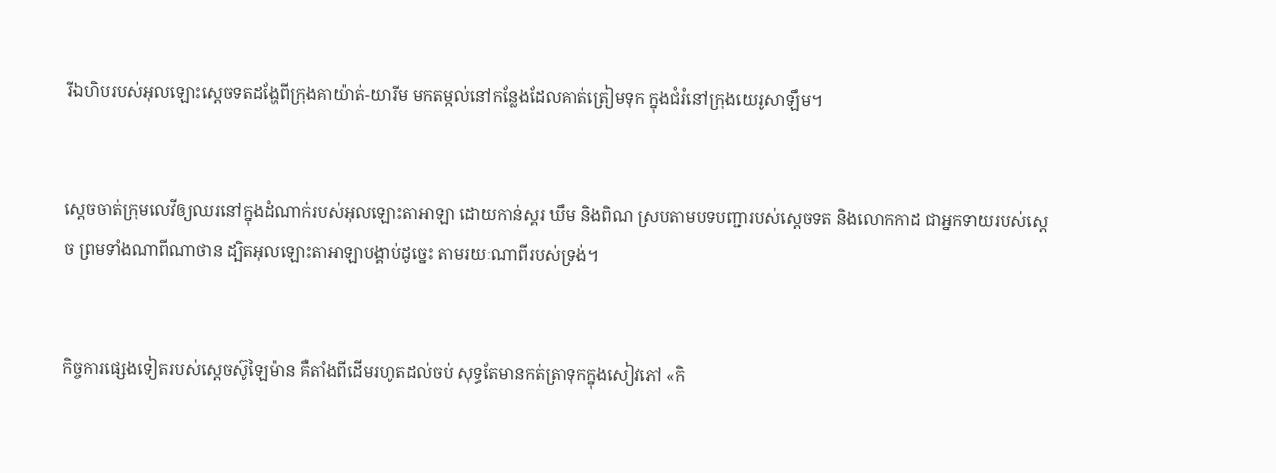រីឯហិបរបស់អុលឡោះស្តេចទតដង្ហែពីក្រុងគាយ៉ាត់-យារីម មកតម្កល់នៅកន្លែងដែលគាត់ត្រៀមទុក ក្នុងជំរំនៅក្រុងយេរូ‌សាឡឹម។


ស្តេចចាត់ក្រុមលេវីឲ្យឈរនៅក្នុងដំណាក់របស់អុលឡោះ‌តាអាឡា ដោយកាន់ស្គរ ឃឹម និងពិណ ស្របតាមបទបញ្ជារបស់ស្តេចទត និងលោកកាដ ជាអ្នកទាយរបស់ស្តេច ព្រមទាំងណាពីណាថាន ដ្បិតអុលឡោះ‌តាអាឡាបង្គាប់ដូច្នេះ តាមរយៈណាពីរបស់ទ្រង់។


កិច្ចការផ្សេងទៀតរបស់ស្តេចស៊ូឡៃ‌ម៉ាន គឺតាំងពីដើមរហូតដល់ចប់ សុទ្ធតែមានកត់‌ត្រាទុកក្នុងសៀវភៅ «កិ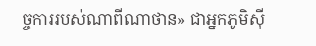ច្ចការរបស់ណាពីណាថាន» ជាអ្នកភូមិស៊ី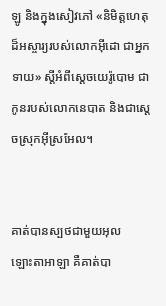ឡូ និងក្នុងសៀវភៅ «និមិត្តហេតុដ៏អស្ចារ្យរបស់លោកអ៊ីដោ ជាអ្នកទាយ» ស្តីអំពីស្តេចយេរ៉ូ‌បោម ជាកូនរបស់លោកនេបាត និងជាស្តេចស្រុកអ៊ីស្រ‌អែល។


គាត់បានស្បថជាមួយអុលឡោះ‌តាអាឡា គឺគាត់បា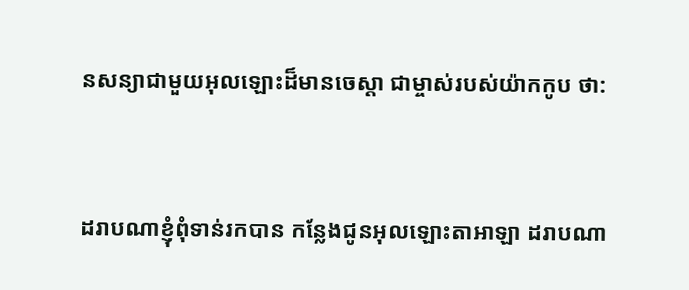នសន្យាជាមួយអុលឡោះដ៏មានចេស្ដា ជាម្ចាស់របស់យ៉ាកកូប ថា:


ដរាបណាខ្ញុំពុំទាន់រកបាន កន្លែងជូនអុលឡោះ‌តាអាឡា ដរាបណា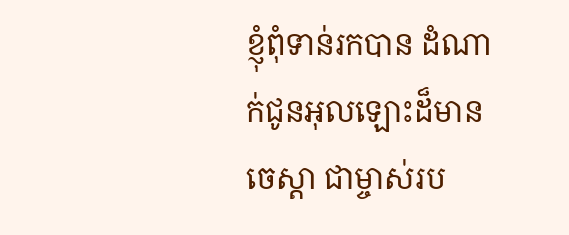ខ្ញុំពុំទាន់រកបាន ដំណាក់ជូនអុលឡោះដ៏មានចេស្ដា ជាម្ចាស់រប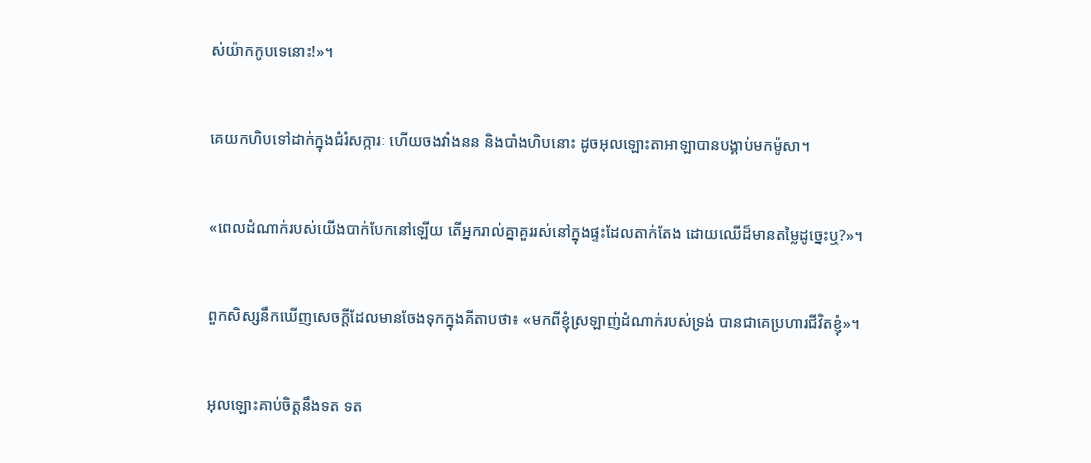ស់យ៉ាកកូបទេនោះ!»។


គេយកហិបទៅដាក់ក្នុងជំរំ‌សក្ការៈ ហើយចងវាំងនន និងបាំងហិបនោះ ដូចអុលឡោះ‌តាអាឡាបានបង្គាប់មកម៉ូសា។


«ពេលដំណាក់របស់យើងបាក់បែកនៅឡើយ តើអ្នករាល់គ្នាគួររស់នៅក្នុងផ្ទះដែលតាក់‌តែង ដោយឈើដ៏មានតម្លៃដូច្នេះឬ?»។


ពួកសិស្សនឹកឃើញសេចក្ដីដែលមានចែងទុកក្នុងគីតាបថា៖ «មកពីខ្ញុំស្រឡាញ់ដំណាក់របស់ទ្រង់ បានជាគេប្រហារជីវិតខ្ញុំ»។


អុលឡោះគាប់ចិត្តនឹងទត ទត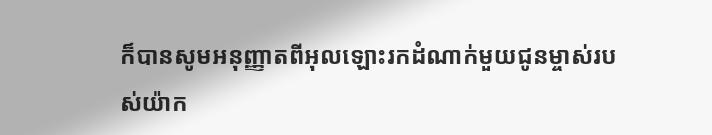ក៏បានសូមអនុញ្ញាតពីអុលឡោះរកដំណាក់មួយជូនម្ចាស់របស់យ៉ាក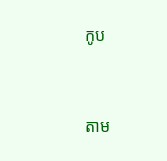កូប


តាម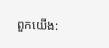ពួកយើង: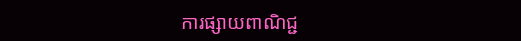ការផ្សាយពាណិជ្ជ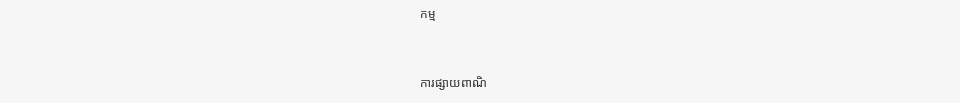កម្ម


ការផ្សាយពាណិ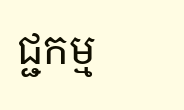ជ្ជកម្ម